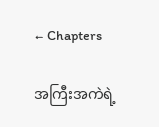← Chapters

အကြီးအကဲရဲ့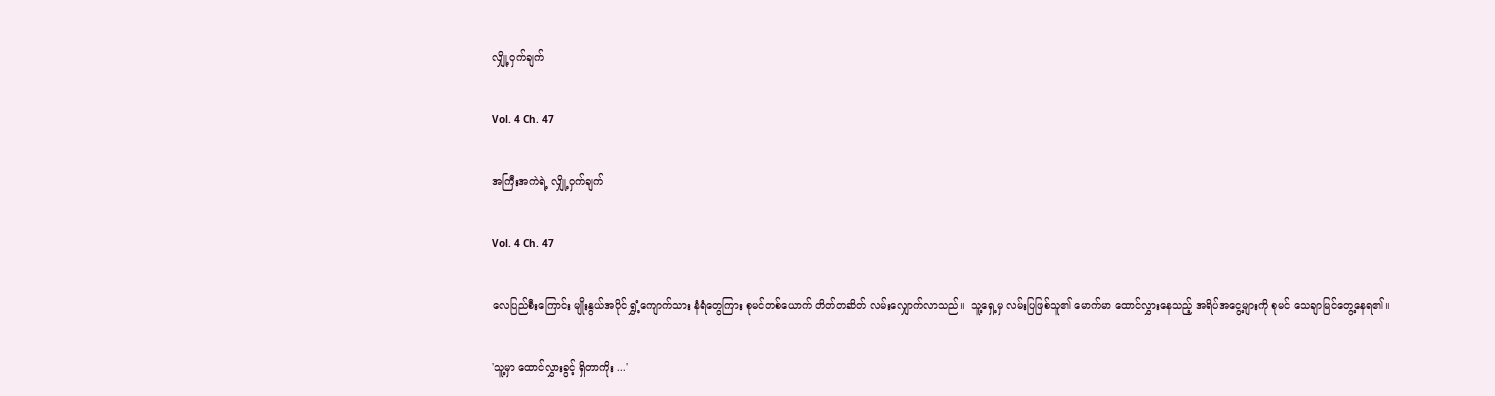လျှို့ဝှက်ချက်

Vol. 4 Ch. 47

အကြီးအကဲရဲ့ လျှို့ဝှက်ချက်

Vol. 4 Ch. 47

လေပြည်စီးကြောင်း မျိုးနွယ်အပိုင် ရွှံ့ကျောက်သား နံရံတွေကြား စုမင်တစ်ယောက် တိတ်တဆိတ် လမ်းလျှောက်လာသည်။  သူ့ရှေ့မှ လမ်းပြဖြစ်သူ၏ မောက်မာ ထောင်လွှားနေသည့် အရိပ်အငွေ့များကို စုမင် သေချာမြင်တွေ့နေရ၏။

'သူ့မှာ ထောင်လွှားခွင့် ရှိတာကိုး ...'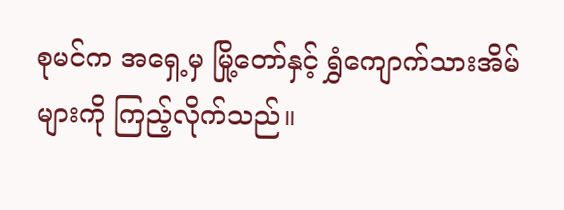စုမင်က အရှေ့မှ မြို့တော်နှင့် ရွှံကျောက်သားအိမ်များကို ကြည့်လိုက်သည်။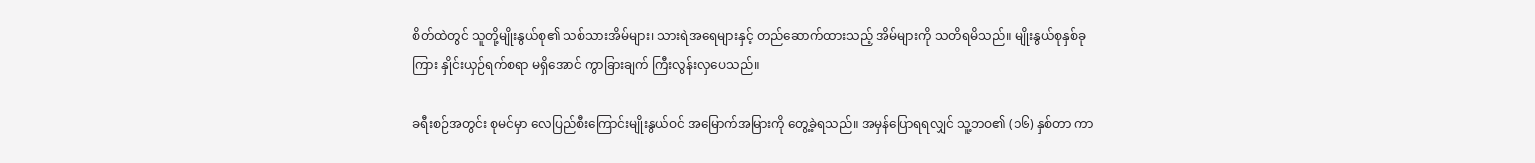စိတ်ထဲတွင် သူတို့မျိုးနွယ်စု၏ သစ်သားအိမ်များ၊ သားရဲအရေများနှင့် တည်ဆောက်ထားသည့် အိမ်များကို သတိရမိသည်။ မျိုးနွယ်စုနှစ်ခုကြား နှိုင်းယှဉ်ရက်စရာ မရှိအောင် ကွာခြားချက် ကြီးလွန်းလှပေသည်။

ခရီးစဉ်အတွင်း စုမင်မှာ လေပြည်စီးကြောင်းမျိုးနွယ်ဝင် အမြောက်အမြားကို တွေ့ခဲ့ရသည်။ အမှန်ပြောရရလျှင် သူ့ဘဝ၏ (၁၆) နှစ်တာ ကာ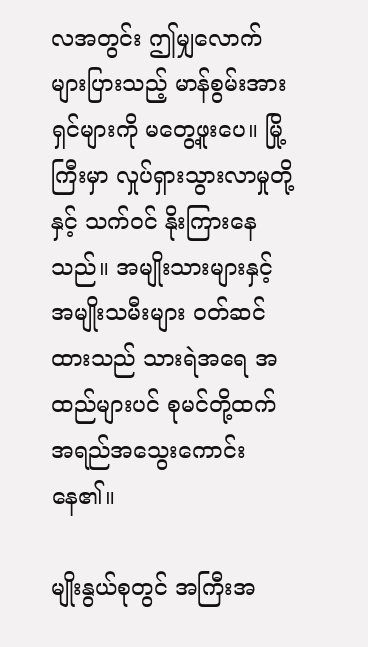လအတွင်း ဤမျှလောက် များပြားသည့် မာန်စွမ်းအားရှင်များကို မတွေ့ဖူးပေ။ မြို့ကြီးမှာ လှုပ်ရှားသွားလာမှုတို့နှင့် သက်ဝင် နိုးကြားနေသည်။ အမျိုးသားများနှင့် အမျိုးသမီးများ ဝတ်ဆင်ထားသည် သားရဲအရေ အထည်များပင် စုမင်တို့ထက် အရည်အသွေးကောင်းနေ၏။

မျိုးနွယ်စုတွင် အကြီးအ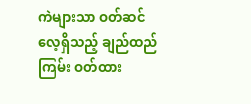ကဲများသာ ဝတ်ဆင်လေ့ရှိသည့် ချည်ထည်ကြမ်း ဝတ်ထား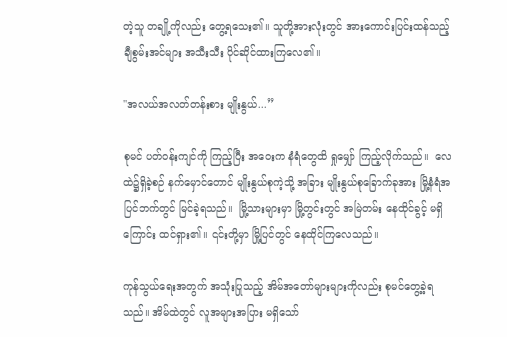တဲ့သူ တချို့ကိုလည်း တွေ့ရသေး၏။ သူတို့အားလုံးတွင် အားကောင်းပြင်းထန်သည့် ချီစွမ်းအင်များ အသီးသီး ပိုင်ဆိုင်ထားကြလေ၏။

''အလယ်အလတ်တန်းစား မျိုးနွယ်...”

စုမင် ပတ်ဝန်းကျင်ကို ကြည့်ပြီး အဝေးက နံရံတွေထိ ရှုမျှော် ကြည့်လိုက်သည်။  လေထဲ၌ရှိခဲ့စဉ် နက်မှောင်တောင် မျိုးနွယ်စုကဲ့သို့ အခြား မျိုးနွယ်စုခြောက်ခုအား မြို့နံရံအပြင်ဘက်တွင် မြင်ခဲ့ရသည်။  မြို့သားများမှာ မြို့တွင်းတွင် အမြဲတမ်း နေထိုင်ခွင့် မရှိကြောင်း ထင်ရှား၏။ ၎င်းတို့မှာ မြို့ပြင်တွင် နေထိုင်ကြလေသည်။

ကုန်သွယ်ရေးအတွက် အသုံးပြုသည့် အိမ်အတော်များများကိုလည်း စုမင်တွေ့ခဲ့ရသည်။ အိမ်ထဲတွင် လူအများအပြား မရှိသော်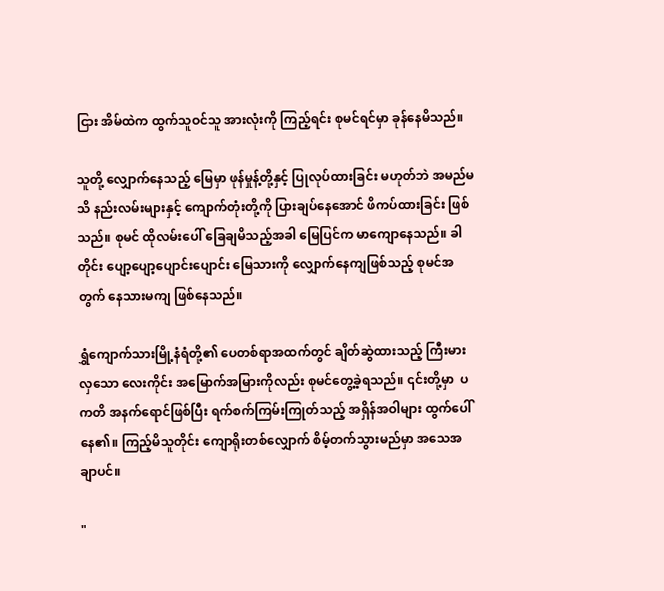ငြား အိမ်ထဲက ထွက်သူဝင်သူ အားလုံးကို ကြည့်ရင်း စုမင်ရင်မှာ ခုန်နေမိသည်။

သူတို့ လျှောက်နေသည့် မြေမှာ ဖုန်မှုန့်တို့နှင့် ပြုလုပ်ထားခြင်း မဟုတ်ဘဲ အမည်မသိ နည်းလမ်းများနှင့် ကျောက်တုံးတို့ကို ပြားချပ်နေအောင် ဖိကပ်ထားခြင်း ဖြစ်သည်။ စုမင် ထိုလမ်းပေါ် ခြေချမိသည့်အခါ မြေပြင်က မာကျောနေသည်။ ခါတိုင်း ပျော့ပျော့ပျောင်းပျောင်း မြေသားကို လျှောက်နေကျဖြစ်သည့် စုမင်အတွက် နေသားမကျ ဖြစ်နေသည်။

ရွှံကျောက်သားမြို့နံရံတို့၏ ပေတစ်ရာအထက်တွင် ချိတ်ဆွဲထားသည့် ကြီးမားလှသော လေးကိုင်း အမြောက်အမြားကိုလည်း စုမင်တွေ့ခဲ့ရသည်။ ၎င်းတို့မှာ  ပကတိ အနက်ရောင်ဖြစ်ပြီး ရက်စက်ကြမ်းကြုတ်သည့် အရှိန်အဝါများ ထွက်ပေါ်နေ၏။ ကြည့်မိသူတိုင်း ကျောရိုးတစ်လျှောက် စိမ့်တက်သွားမည်မှာ အသေအချာပင်။

"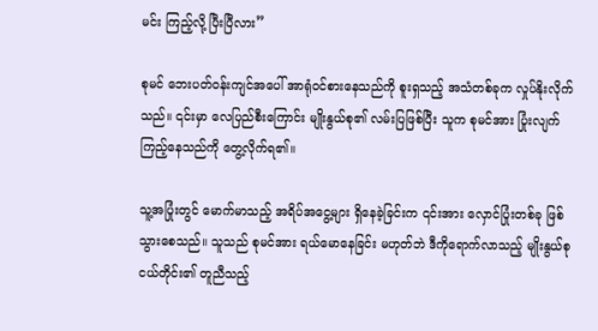မင်း ကြည့်လို့ ပြီးပြီလား”

စုမင် ဘေးပတ်ဝန်းကျင်အပေါ် အာရုံဝင်စားနေသည်ကို စူးရှသည့် အသံတစ်ခုက လှုပ်နိုးလိုက်သည်။ ၎င်းမှာ လေပြည်စီးကြောင်း မျိုးနွယ်စု၏ လမ်းပြဖြစ်ပြီး သူက စုမင်အား ပြုံးလျက် ကြည့်နေသည်ကို တွေ့လိုက်ရ၏။

သူ့အပြုံးတွင် မောက်မာသည့် အရိပ်အငွေ့များ ရှိနေခဲ့ခြင်းက ၎င်းအား လှောင်ပြုံးတစ်ခု ဖြစ်သွားစေသည်။ သူသည် စုမင်အား ရယ်မောနေခြင်း မဟုတ်ဘဲ ဒီကိုရောက်လာသည့် မျိုးနွယ်စုငယ်တိုင်း၏ တူညီသည့်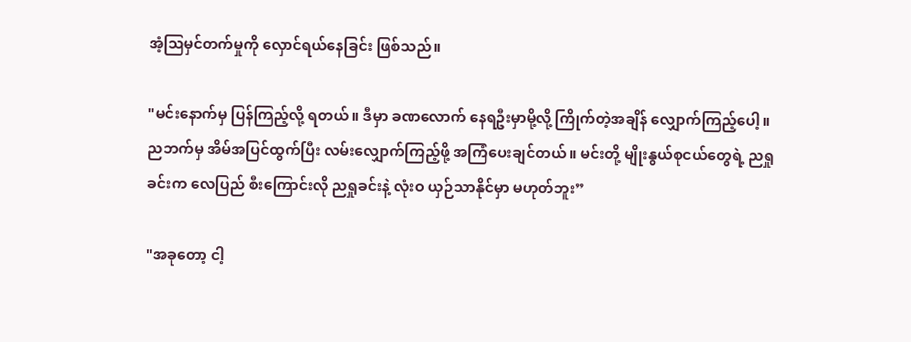အံ့ဩမှင်တက်မှုကို လှောင်ရယ်နေခြင်း ဖြစ်သည်။

"မင်းနောက်မှ ပြန်ကြည့်လို့ ရတယ်။ ဒီမှာ ခဏလောက် နေရဦးမှာမို့လို့ ကြိုက်တဲ့အချိန် လျှောက်ကြည့်ပေါ့။ ညဘက်မှ အိမ်အပြင်ထွက်ပြီး လမ်းလျှောက်ကြည့်ဖို့ အကြံပေးချင်တယ်။ မင်းတို့ မျိုးနွယ်စုငယ်တွေရဲ့ ညရှုခင်းက လေပြည် စီးကြောင်းလို ညရှုခင်းနဲ့ လုံးဝ ယှဉ်သာနိုင်မှာ မဟုတ်ဘူး”

"အခုတော့ ငါ့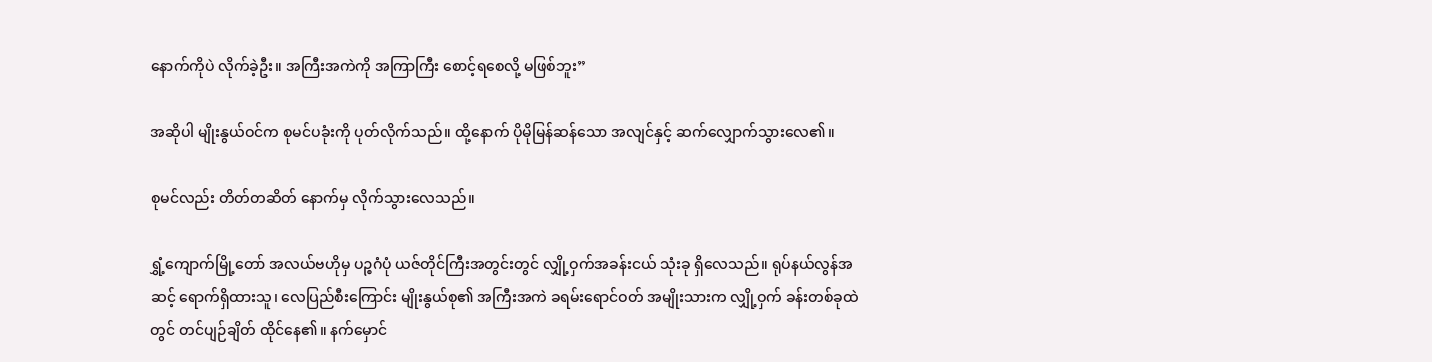နောက်ကိုပဲ လိုက်ခဲ့ဦး။ အကြီးအကဲကို အကြာကြီး စောင့်ရစေလို့ မဖြစ်ဘူး”

အဆိုပါ မျိုးနွယ်ဝင်က စုမင်ပခုံးကို ပုတ်လိုက်သည်။ ထို့နောက် ပိုမိုမြန်ဆန်သော အလျင်နှင့် ဆက်လျှောက်သွားလေ၏။

စုမင်လည်း တိတ်တဆိတ် နောက်မှ လိုက်သွားလေသည်။

ရွှံ့ကျောက်မြို့တော် အလယ်ဗဟိုမှ ပဉ္စဂံပုံ ယဇ်တိုင်ကြီးအတွင်းတွင် လျှို့ဝှက်အခန်းငယ် သုံးခု ရှိလေသည်။ ရုပ်နယ်လွန်အဆင့် ရောက်ရှိထားသူ၊ လေပြည်စီးကြောင်း မျိုးနွယ်စု၏ အကြီးအကဲ ခရမ်းရောင်ဝတ် အမျိုးသားက လျှို့ဝှက် ခန်းတစ်ခုထဲတွင် တင်ပျဉ်ချိတ် ထိုင်နေ၏။ နက်မှောင်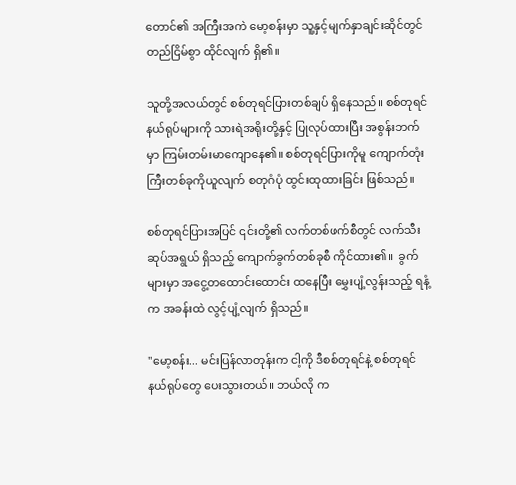တောင်၏ အကြီးအကဲ မော့စန်းမှာ သူ့နှင့်မျက်နှာချင်းဆိုင်တွင် တည်ငြိမ်စွာ ထိုင်လျက် ရှိ၏။

သူတို့အလယ်တွင် စစ်တုရင်ပြားတစ်ချပ် ရှိနေသည်။ စစ်တုရင် နယ်ရုပ်များကို သားရဲအရိုးတို့နှင့် ပြုလုပ်ထားပြီး အစွန်းဘက်မှာ ကြမ်းတမ်းမာကျောနေ၏။ စစ်တုရင်ပြားကိုမူ ကျောက်တုံးကြီးတစ်ခုကိုယူလျက် စတုဂံပုံ ထွင်းထုထားခြင်း ဖြစ်သည်။

စစ်တုရင်ပြားအပြင် ၎င်းတို့၏ လက်တစ်ဖက်စီတွင် လက်သီးဆုပ်အရွယ် ရှိသည့် ကျောက်ခွက်တစ်ခုစီ ကိုင်ထား၏။  ခွက်များမှာ အငွေ့တထောင်းထောင်း ထနေပြီး မွှေးပျံ့လွန်းသည့် ရနံ့က အခန်းထဲ လွင့်ပျံ့လျက် ရှိသည်။

"မော့စန်း... မင်းပြန်လာတုန်းက ငါ့ကို ဒီစစ်တုရင်နဲ့ စစ်တုရင်နယ်ရုပ်တွေ ပေးသွားတယ်။ ဘယ်လို က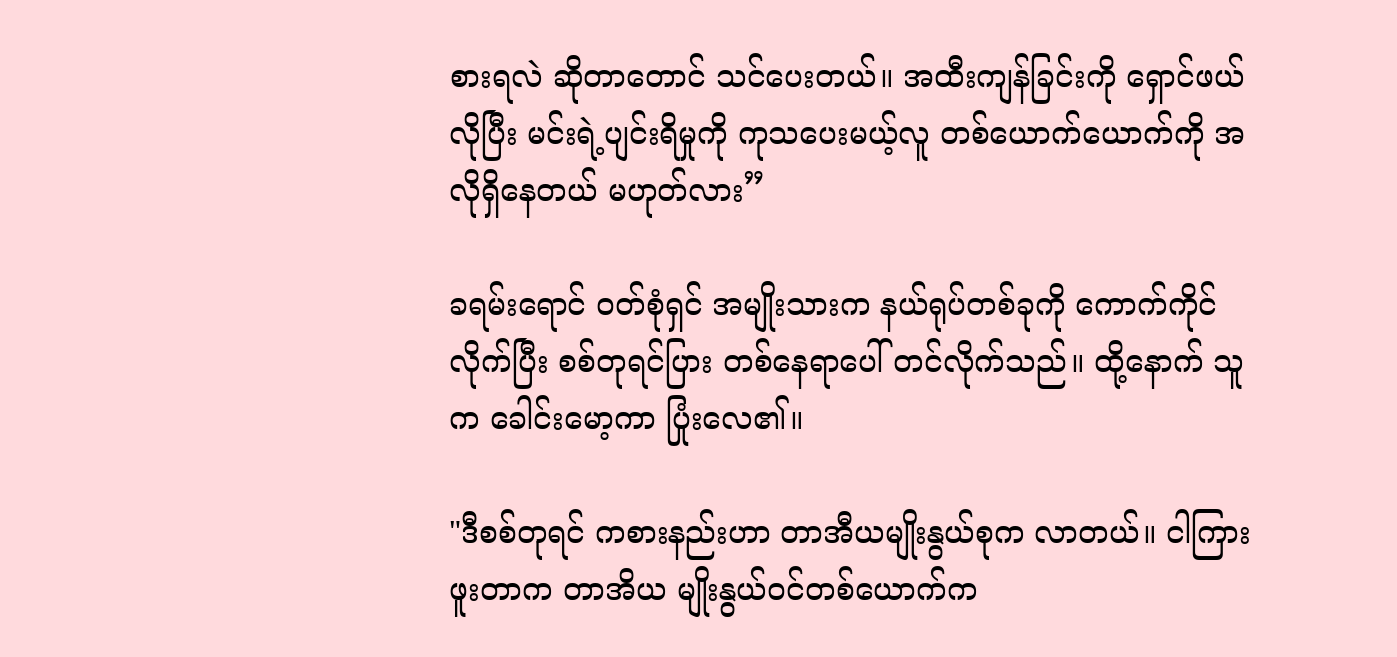စားရလဲ ဆိုတာတောင် သင်ပေးတယ်။ အထီးကျန်ခြင်းကို ရှောင်ဖယ်လိုပြီး မင်းရဲ့ပျင်းရိမှုကို ကုသပေးမယ့်လူ တစ်ယောက်ယောက်ကို အလိုရှိနေတယ် မဟုတ်လား”

ခရမ်းရောင် ဝတ်စုံရှင် အမျိုးသားက နယ်ရုပ်တစ်ခုကို ကောက်ကိုင်လိုက်ပြီး စစ်တုရင်ပြား တစ်နေရာပေါ် တင်လိုက်သည်။ ထို့နောက် သူက ခေါင်းမော့ကာ ပြုံးလေ၏။

"ဒီစစ်တုရင် ကစားနည်းဟာ တာအီယမျိုးနွယ်စုက လာတယ်။ ငါကြားဖူးတာက တာအိယ မျိုးနွယ်ဝင်တစ်ယောက်က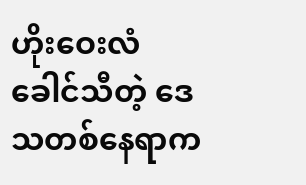ဟိုးဝေးလံခေါင်သီတဲ့ ဒေသတစ်နေရာက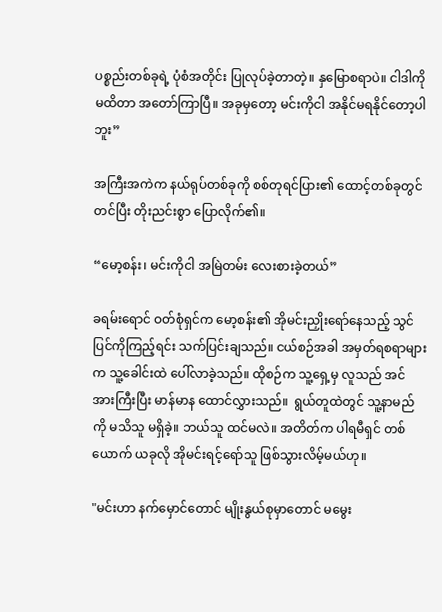ပစ္စည်းတစ်ခုရဲ့ ပုံစံအတိုင်း ပြုလုပ်ခဲ့တာတဲ့။ နှမြောစရာပဲ။ ငါဒါကို မထိတာ အတော်ကြာပြီ။ အခုမှတော့ မင်းကိုငါ အနိုင်မရနိုင်တော့ပါဘူး”

အကြီးအကဲက နယ်ရုပ်တစ်ခုကို စစ်တုရင်ပြား၏ ထောင့်တစ်ခုတွင် တင်ပြီး တိုးညင်းစွာ ပြောလိုက်၏။

“မော့စန်း၊ မင်းကိုငါ အမြဲတမ်း လေးစားခဲ့တယ်”

ခရမ်းရောင် ဝတ်စုံရှင်က မော့စန်း၏ အိုမင်းညှိုးရော်နေသည့် သွင်ပြင်ကိုကြည့်ရင်း သက်ပြင်းချသည်။ ငယ်စဉ်အခါ အမှတ်ရစရာများက သူ့ခေါင်းထဲ ပေါ်လာခဲ့သည်။ ထိုစဉ်က သူ့ရှေ့မှ လူသည် အင်အားကြီးပြီး မာန်မာန ထောင်လွှားသည်။  ရွယ်တူထဲတွင် သူ့နာမည်ကို မသိသူ မရှိခဲ့။ ဘယ်သူ ထင်မလဲ။ အတိတ်က ပါရမီရှင် တစ်ယောက် ယခုလို အိုမင်းရင့်ရော်သူ ဖြစ်သွားလိမ့်မယ်ဟု။

"မင်းဟာ နက်မှောင်တောင် မျိုးနွယ်စုမှာတောင် မမွေး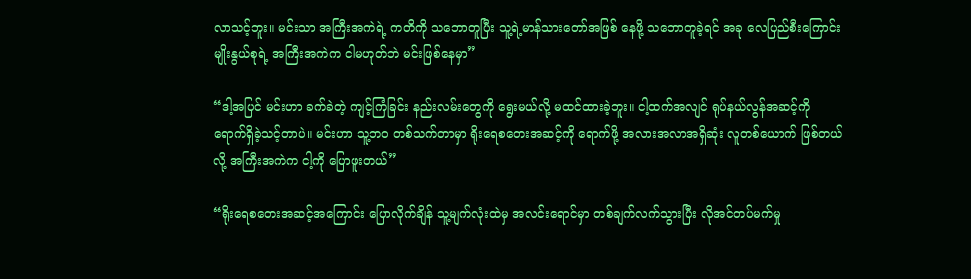လာသင့်ဘူး။ မင်းသာ အကြီးအကဲရဲ့ ကတိကို သဘောတူပြီး သူ့ရဲ့မာန်သားတော်အဖြစ် နေဖို့ သဘောတူခဲ့ရင် အခု လေပြည်စီးကြောင်း မျိုးနွယ်စုရဲ့ အကြီးအကဲက ငါမဟုတ်ဘဲ မင်းဖြစ်နေမှာ”

“ဒါ့အပြင် မင်းဟာ ခက်ခဲတဲ့ ကျင့်ကြံခြင်း နည်းလမ်းတွေကို ရွေးမယ်လို့ မထင်ထားခဲ့ဘူး။ ငါ့ထက်အလျင် ရုပ်နယ်လွန်အဆင့်ကို ရောက်ရှိခဲ့သင့်တာပဲ။ မင်းဟာ သူ့ဘဝ တစ်သက်တာမှာ ရိုးရေစတေးအဆင့်ကို ရောက်ဖို့ အလားအလာအရှိဆုံး လူတစ်ယောက် ဖြစ်တယ်လို့ အကြီးအကဲက ငါ့ကို ပြောဖူးတယ်”

“ရိုးရေစတေးအဆင့်အကြောင်း ပြောလိုက်ချိန် သူ့မျက်လုံးထဲမှ အလင်းရောင်မှာ တစ်ချက်လက်သွားပြီး လိုအင်တပ်မက်မှု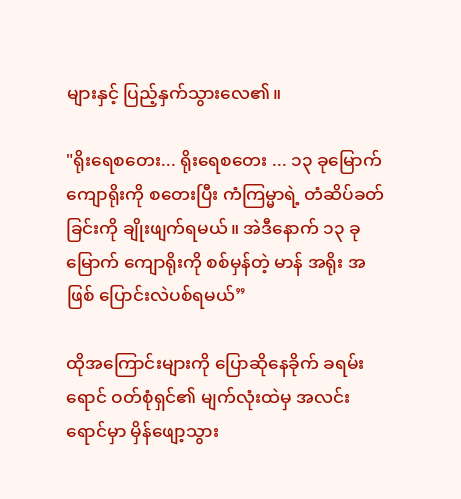များနှင့် ပြည့်နှက်သွားလေ၏။

"ရိုးရေစတေး... ရိုးရေစတေး ... ၁၃ ခုမြောက် ကျောရိုးကို စတေးပြီး ကံကြမ္မာရဲ့ တံဆိပ်ခတ်ခြင်းကို ချိုးဖျက်ရမယ်။ အဲဒီနောက် ၁၃ ခုမြောက် ကျောရိုးကို စစ်မှန်တဲ့ မာန် အရိုး အဖြစ် ပြောင်းလဲပစ်ရမယ်”

ထိုအကြောင်းများကို ပြောဆိုနေခိုက် ခရမ်းရောင် ဝတ်စုံရှင်၏ မျက်လုံးထဲမှ အလင်းရောင်မှာ မှိန်ဖျော့သွား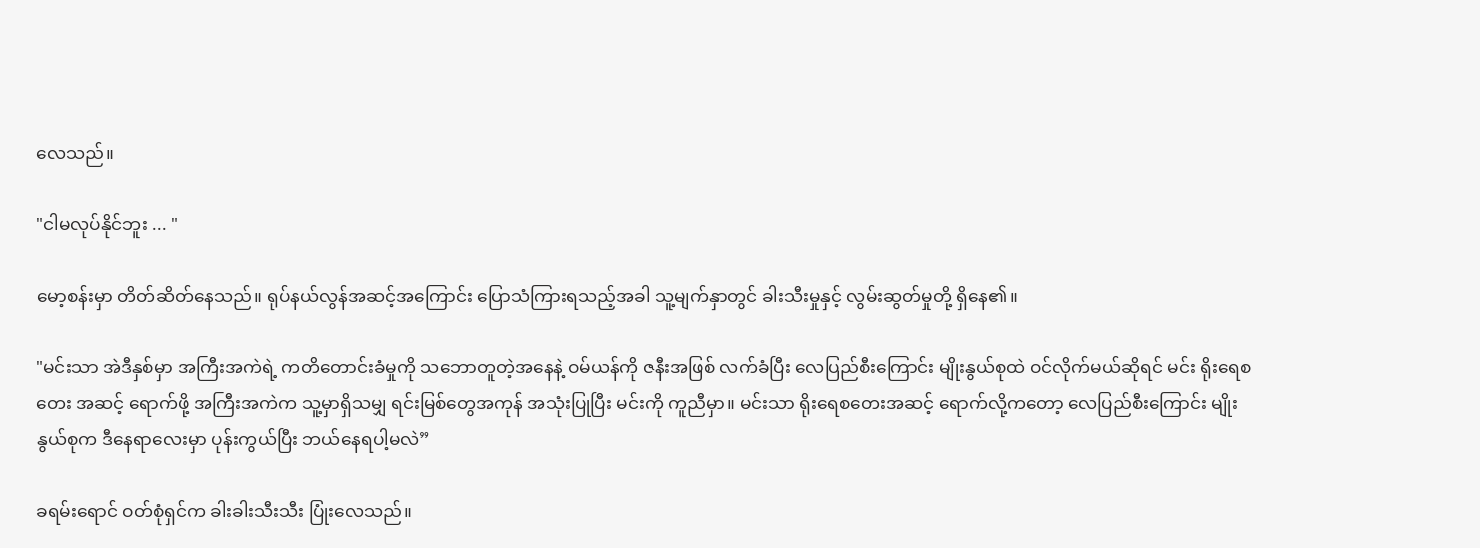လေသည်။

"ငါမလုပ်နိုင်ဘူး ... "

မော့စန်းမှာ တိတ်ဆိတ်နေသည်။ ရုပ်နယ်လွန်အဆင့်အကြောင်း ပြောသံကြားရသည့်အခါ သူ့မျက်နှာတွင် ခါးသီးမှုနှင့် လွမ်းဆွတ်မှုတို့ ရှိနေ၏။

"မင်းသာ အဲဒီနှစ်မှာ အကြီးအကဲရဲ့ ကတိတောင်းခံမှုကို သဘောတူတဲ့အနေနဲ့ ဝမ်ယန်ကို ဇနီးအဖြစ် လက်ခံပြီး လေပြည်စီးကြောင်း မျိုးနွယ်စုထဲ ဝင်လိုက်မယ်ဆိုရင် မင်း ရိုးရေစတေး အဆင့် ရောက်ဖို့ အကြီးအကဲက သူ့မှာရှိသမျှ ရင်းမြစ်တွေအကုန် အသုံးပြုပြီး မင်းကို ကူညီမှာ။ မင်းသာ ရိုးရေစတေးအဆင့် ရောက်လို့ကတော့ လေပြည်စီးကြောင်း မျိုးနွယ်စုက ဒီနေရာလေးမှာ ပုန်းကွယ်ပြီး ဘယ်နေရပါ့မလဲ”

ခရမ်းရောင် ဝတ်စုံရှင်က ခါးခါးသီးသီး ပြုံးလေသည်။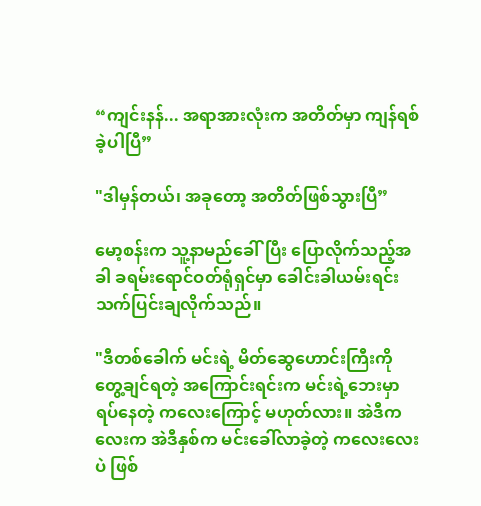“ကျင်းနန်... အရာအားလုံးက အတိတ်မှာ ကျန်ရစ်ခဲ့ပါပြီ”

"ဒါမှန်တယ်၊ အခုတော့ အတိတ်ဖြစ်သွားပြီ”

မော့စန်းက သူ့နာမည်ခေါ်ပြီး ပြောလိုက်သည့်အခါ ခရမ်းရောင်ဝတ်ရုံရှင်မှာ ခေါင်းခါယမ်းရင်း  သက်ပြင်းချလိုက်သည်။

"ဒီတစ်ခေါက် မင်းရဲ့ မိတ်ဆွေဟောင်းကြီးကို တွေ့ချင်ရတဲ့ အကြောင်းရင်းက မင်းရဲ့ဘေးမှာ ရပ်နေတဲ့ ကလေးကြောင့် မဟုတ်လား။ အဲဒီကလေးက အဲဒီနှစ်က မင်းခေါ်လာခဲ့တဲ့ ကလေးလေးပဲ ဖြစ်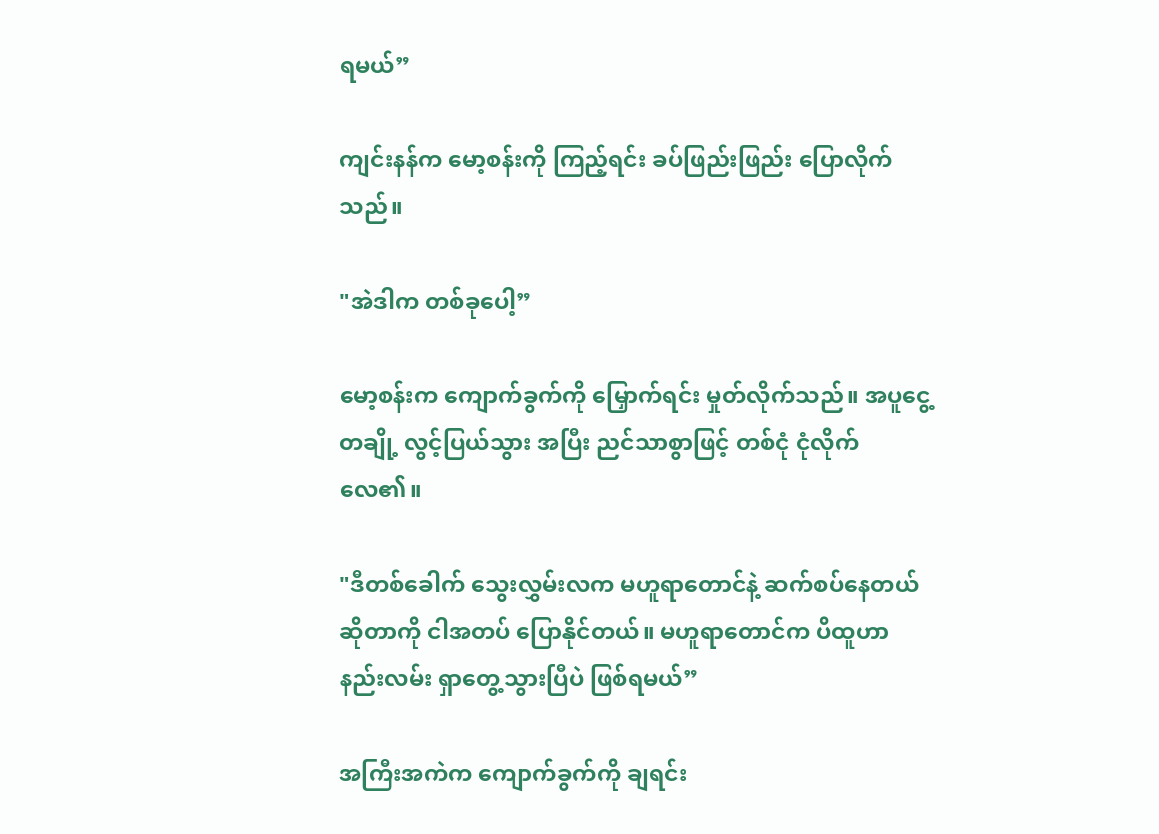ရမယ်”

ကျင်းနန်က မော့စန်းကို ကြည့်ရင်း ခပ်ဖြည်းဖြည်း ပြောလိုက်သည်။

"အဲဒါက တစ်ခုပေါ့”

မော့စန်းက ကျောက်ခွက်ကို မြှောက်ရင်း မှုတ်လိုက်သည်။ အပူငွေ့တချို့ လွင့်ပြယ်သွား အပြီး ညင်သာစွာဖြင့် တစ်ငုံ ငုံလိုက်လေ၏။

"ဒီတစ်ခေါက် သွေးလွှမ်းလက မဟူရာတောင်နဲ့ ဆက်စပ်နေတယ် ဆိုတာကို ငါအတပ် ပြောနိုင်တယ်။ မဟူရာတောင်က ပိထူဟာ နည်းလမ်း ရှာတွေ့သွားပြီပဲ ဖြစ်ရမယ်”

အကြီးအကဲက ကျောက်ခွက်ကို ချရင်း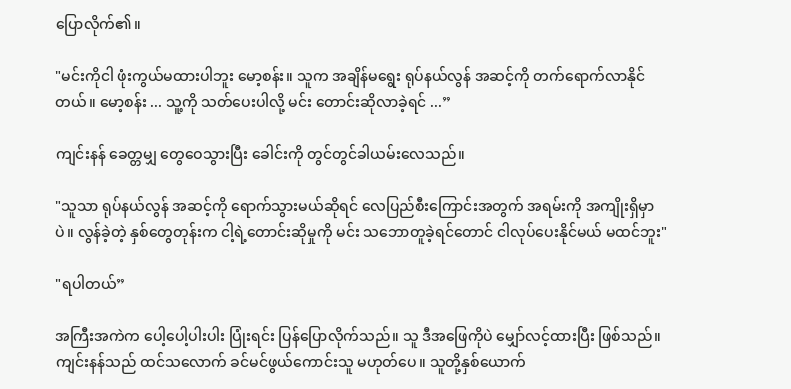ပြောလိုက်၏။

"မင်းကိုငါ ဖုံးကွယ်မထားပါဘူး မော့စန်း။ သူက အချိန်မရွေး ရုပ်နယ်လွန် အဆင့်ကို တက်ရောက်လာနိုင်တယ်။ မော့စန်း ... သူ့ကို သတ်ပေးပါလို့ မင်း တောင်းဆိုလာခဲ့ရင် ...”

ကျင်းနန် ခေတ္တမျှ တွေဝေသွားပြီး ခေါင်းကို တွင်တွင်ခါယမ်းလေသည်။

"သူသာ ရုပ်နယ်လွန် အဆင့်ကို ရောက်သွားမယ်ဆိုရင် လေပြည်စီးကြောင်းအတွက် အရမ်းကို အကျိုးရှိမှာပဲ။ လွန်ခဲ့တဲ့ နှစ်တွေတုန်းက ငါ့ရဲ့တောင်းဆိုမှုကို မင်း သဘောတူခဲ့ရင်တောင် ငါလုပ်ပေးနိုင်မယ် မထင်ဘူး"

"ရပါတယ်”

အကြီးအကဲက ပေါ့ပေါ့ပါးပါး ပြုံးရင်း ပြန်ပြောလိုက်သည်။ သူ ဒီအဖြေကိုပဲ မျှော်လင့်ထားပြီး ဖြစ်သည်။ ကျင်းနန်သည် ထင်သလောက် ခင်မင်ဖွယ်ကောင်းသူ မဟုတ်ပေ။ သူတို့နှစ်ယောက်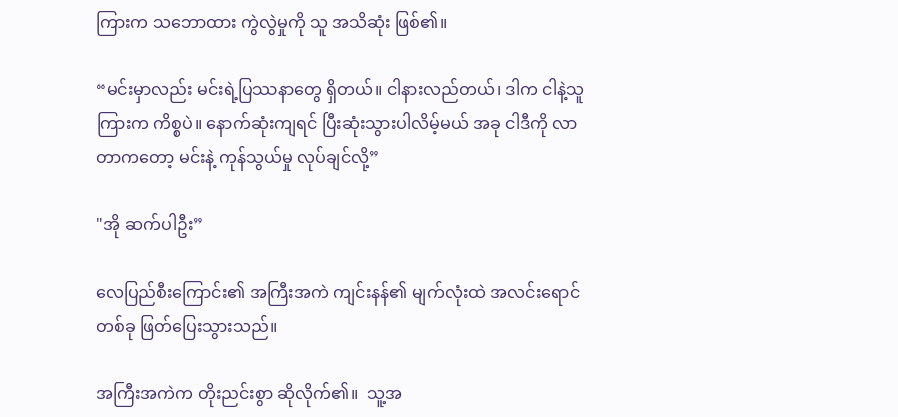ကြားက သဘောထား ကွဲလွဲမှုကို သူ အသိဆုံး ဖြစ်၏။

“မင်းမှာလည်း မင်းရဲ့ပြဿနာတွေ ရှိတယ်။ ငါနားလည်တယ်၊ ဒါက ငါနဲ့သူကြားက ကိစ္စပဲ။ နောက်ဆုံးကျရင် ပြီးဆုံးသွားပါလိမ့်မယ် အခု ငါဒီကို လာတာကတော့ မင်းနဲ့ ကုန်သွယ်မှု လုပ်ချင်လို့”

"အို ဆက်ပါဦး”

လေပြည်စီးကြောင်း၏ အကြီးအကဲ ကျင်းနန်၏ မျက်လုံးထဲ အလင်းရောင်တစ်ခု ဖြတ်ပြေးသွားသည်။

အကြီးအကဲက တိုးညင်းစွာ ဆိုလိုက်၏။  သူ့အ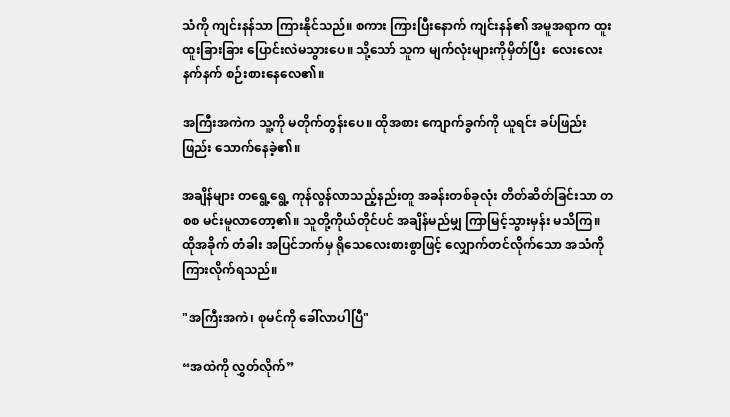သံကို ကျင်းနန်သာ ကြားနိုင်သည်။ စကား ကြားပြီးနောက် ကျင်းနန်၏ အမူအရာက ထူးထူးခြားခြား ပြောင်းလဲမသွားပေ။ သို့သော် သူက မျက်လုံးများကိုမှိတ်ပြီး  လေးလေးနက်နက် စဉ်းစားနေလေ၏။

အကြီးအကဲက သူ့ကို မတိုက်တွန်းပေ။ ထိုအစား ကျောက်ခွက်ကို ယူရင်း ခပ်ဖြည်းဖြည်း သောက်နေခဲ့၏။

အချိန်များ တရွေ့ရွေ့ ကုန်လွန်လာသည့်နည်းတူ အခန်းတစ်ခုလုံး တိတ်ဆိတ်ခြင်းသာ တစစ မင်းမူလာတော့၏။ သူတို့ကိုယ်တိုင်ပင် အချိန်မည်မျှ ကြာမြင့်သွားမှန်း မသိကြ။ ထိုအခိုက် တံခါး အပြင်ဘက်မှ ရိုသေလေးစားစွာဖြင့် လျှောက်တင်လိုက်သော အသံကို ကြားလိုက်ရသည်။

"အကြီးအကဲ၊ စုမင်ကို ခေါ်လာပါပြီ"

“အထဲကို လွှတ်လိုက်”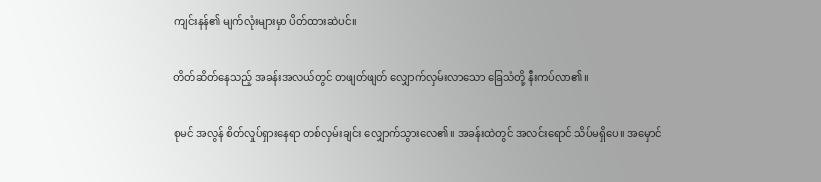ကျင်းနန်၏ မျက်လုံးများမှာ ပိတ်ထားဆဲပင်။

တိတ်ဆိတ်နေသည့် အခန်းအလယ်တွင် တဖျတ်ဖျတ် လျှောက်လှမ်းလာသော ခြေသံတို့ နီးကပ်လာ၏။

စုမင် အလွန် စိတ်လှုပ်ရှားနေရာ တစ်လှမ်းချင်း လျှောက်သွားလေ၏။ အခန်းထဲတွင် အလင်းရောင် သိပ်မရှိပေ။ အမှောင်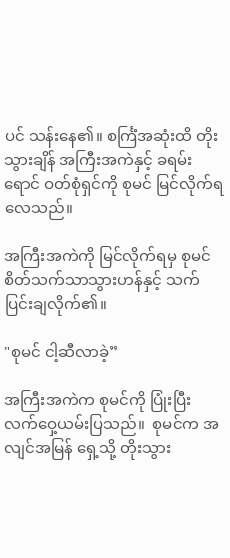ပင် သန်းနေ၏။ စင်္ကြံအဆုံးထိ တိုးသွားချိန် အကြီးအကဲနှင့် ခရမ်းရောင် ဝတ်စုံရှင်ကို စုမင် မြင်လိုက်ရလေသည်။

အကြီးအကဲကို မြင်လိုက်ရမှ စုမင် စိတ်သက်သာသွားဟန်နှင့် သက်ပြင်းချလိုက်၏။

"စုမင် ငါ့ဆီလာခဲ့”

အကြီးအကဲက စုမင်ကို ပြုံးပြီး လက်ဝှေ့ယမ်းပြသည်။  စုမင်က အလျင်အမြန် ရှေ့သို့ တိုးသွား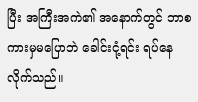ပြီး အကြီးအကဲ၏ အနောက်တွင် ဘာစကားမှမပြောဘဲ ခေါင်းငုံ့ရင်း ရပ်နေလိုက်သည်။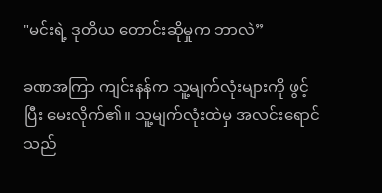"မင်းရဲ့ ဒုတိယ တောင်းဆိုမှုက ဘာလဲ”

ခဏအကြာ ကျင်းနန်က သူ့မျက်လုံးများကို ဖွင့်ပြီး မေးလိုက်၏။ သူ့မျက်လုံးထဲမှ အလင်းရောင်သည်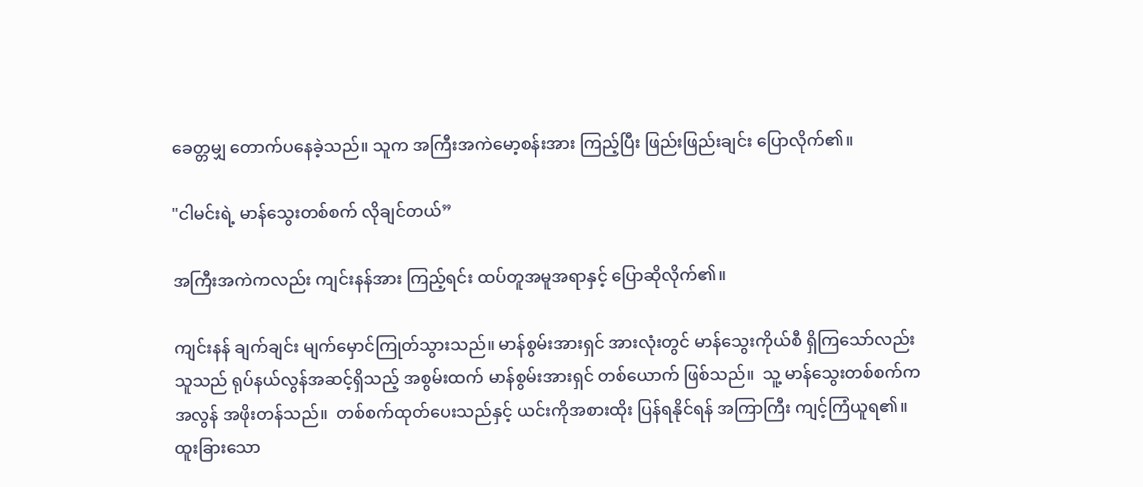ခေတ္တမျှ တောက်ပနေခဲ့သည်။ သူက အကြီးအကဲမော့စန်းအား ကြည့်ပြီး ဖြည်းဖြည်းချင်း ပြောလိုက်၏။

"ငါမင်းရဲ့ မာန်သွေးတစ်စက် လိုချင်တယ်”

အကြီးအကဲကလည်း ကျင်းနန်အား ကြည့်ရင်း ထပ်တူအမူအရာနှင့် ပြောဆိုလိုက်၏။

ကျင်းနန် ချက်ချင်း မျက်မှောင်ကြုတ်သွားသည်။ မာန်စွမ်းအားရှင် အားလုံးတွင် မာန်သွေးကိုယ်စီ ရှိကြသော်လည်း သူသည် ရုပ်နယ်လွန်အဆင့်ရှိသည့် အစွမ်းထက် မာန်စွမ်းအားရှင် တစ်ယောက် ဖြစ်သည်။  သူ့ မာန်သွေးတစ်စက်က အလွန် အဖိုးတန်သည်။  တစ်စက်ထုတ်ပေးသည်နှင့် ယင်းကိုအစားထိုး ပြန်ရနိုင်ရန် အကြာကြီး ကျင့်ကြံယူရ၏။  ထူးခြားသော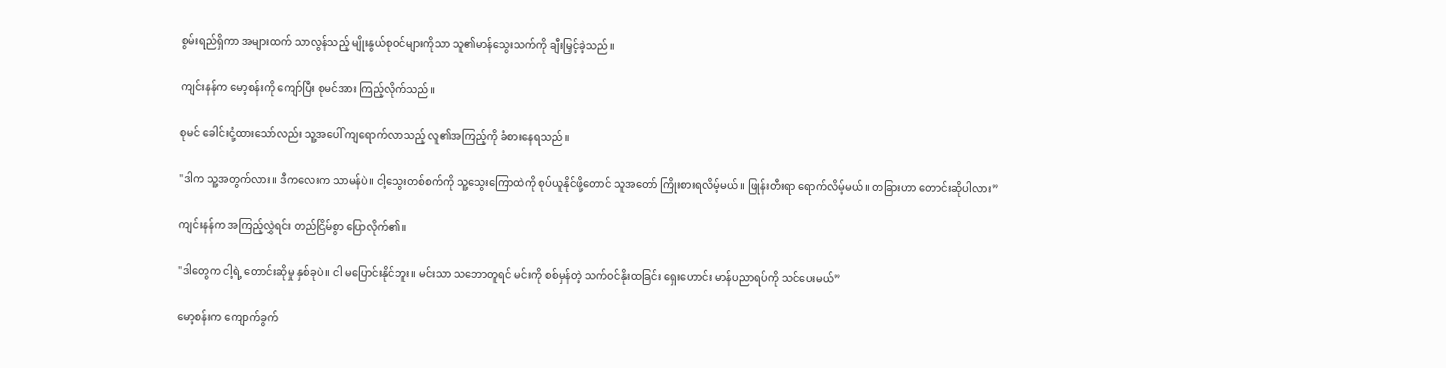စွမ်းရည်ရှိကာ အများထက် သာလွန်သည့် မျိုးနွယ်စုဝင်များကိုသာ သူ၏မာန်သွေးသက်ကို ချီးမြှင့်ခဲ့သည်။

ကျင်းနန်က မော့စန်းကို ကျော်ပြီး စုမင်အား ကြည့်လိုက်သည်။

စုမင် ခေါင်းငုံ့ထားသော်လည်း သူ့အပေါ် ကျရောက်လာသည့် လူ၏အကြည့်ကို ခံစားနေရသည်။

"ဒါက သူ့အတွက်လား။ ဒီကလေးက သာမန်ပဲ။ ငါ့သွေးတစ်စက်ကို သူ့သွေးကြောထဲကို စုပ်ယူနိုင်ဖို့တောင် သူအတော် ကြိုးစားရလိမ့်မယ်။ ဖြုန်းတီးရာ ရောက်လိမ့်မယ်။ တခြားဟာ တောင်းဆိုပါလား”

ကျင်းနန်က အကြည့်လွှဲရင်း တည်ငြိမ်စွာ ပြောလိုက်၏။

"ဒါတွေက ငါ့ရဲ့ တောင်းဆိုမှု နှစ်ခုပဲ။ ငါ မပြောင်းနိုင်ဘူး။ မင်းသာ သဘောတူရင် မင်းကို စစ်မှန်တဲ့ သက်ဝင်နိုးထခြင်း ရှေးဟောင်း မာန်ပညာရပ်ကို သင်ပေးမယ်”

မော့စန်းက ကျောက်ခွက်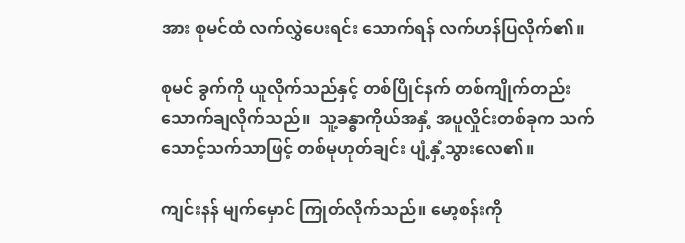အား စုမင်ထံ လက်လွှဲပေးရင်း သောက်ရန် လက်ဟန်ပြလိုက်၏။

စုမင် ခွက်ကို ယူလိုက်သည်နှင့် တစ်ပြိုင်နက် တစ်ကျိုက်တည်း သောက်ချလိုက်သည်။  သူ့ခန္ဓာကိုယ်အနှံ့ အပူလှိုင်းတစ်ခုက သက်သောင့်သက်သာဖြင့် တစ်မုဟုတ်ချင်း ပျံ့နှံ့သွားလေ၏။

ကျင်းနန် မျက်မှောင် ကြုတ်လိုက်သည်။ မော့စန်းကို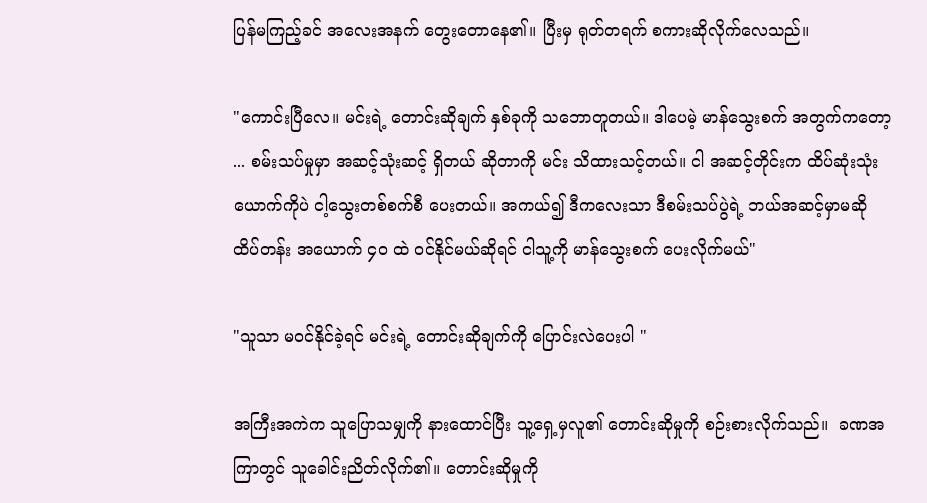ပြန်မကြည့်ခင် အလေးအနက် တွေးတောနေ၏။ ပြီးမှ ရုတ်တရက် စကားဆိုလိုက်လေသည်။

"ကောင်းပြီလေ။ မင်းရဲ့ တောင်းဆိုချက် နှစ်ခုကို သဘောတူတယ်။ ဒါပေမဲ့ မာန်သွေးစက် အတွက်ကတော့ ... စမ်းသပ်မှုမှာ အဆင့်သုံးဆင့် ရှိတယ် ဆိုတာကို မင်း သိထားသင့်တယ်။ ငါ အဆင့်တိုင်းက ထိပ်ဆုံးသုံးယောက်ကိုပဲ ငါ့သွေးတစ်စက်စီ ပေးတယ်။ အကယ်၍ ဒီကလေးသာ ဒီစမ်းသပ်ပွဲရဲ့ ဘယ်အဆင့်မှာမဆို ထိပ်တန်း အယောက် ၄၀ ထဲ ဝင်နိုင်မယ်ဆိုရင် ငါသူ့ကို မာန်သွေးစက် ပေးလိုက်မယ်"

"သူသာ မဝင်နိုင်ခဲ့ရင် မင်းရဲ့ တောင်းဆိုချက်ကို ပြောင်းလဲပေးပါ "

အကြီးအကဲက သူပြောသမျှကို နားထောင်ပြီး သူ့ရှေ့မှလူ၏ တောင်းဆိုမှုကို စဉ်းစားလိုက်သည်။  ခဏအကြာတွင် သူခေါင်းညိတ်လိုက်၏။ တောင်းဆိုမှုကို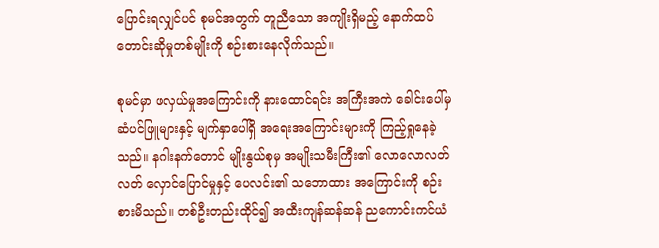ပြောင်းရလျှင်ပင် စုမင်အတွက် တူညီသော အကျိုးရှိမည့် နောက်ထပ် တောင်းဆိုမှုတစ်မျိုးကို စဉ်းစားနေလိုက်သည်။

စုမင်မှာ ဖလှယ်မှုအကြောင်းကို နားထောင်ရင်း အကြီးအကဲ ခေါင်းပေါ်မှ ဆံပင်ဖြူများနှင့် မျက်နှာပေါ်ရှိ အရေးအကြောင်းများကို ကြည့်ရှုနေခဲ့သည်။ နဂါးနက်တောင် မျိုးနွယ်စုမှ အမျိုးသမီးကြီး၏ လောလောလတ်လတ် လှောင်ပြောင်မှုနှင့် ပေလင်း၏ သဘောထား အကြောင်းကို စဉ်းစားမိသည်။ တစ်ဦးတည်းထိုင်၍ အထီးကျန်ဆန်ဆန် ညကောင်းကင်ယံ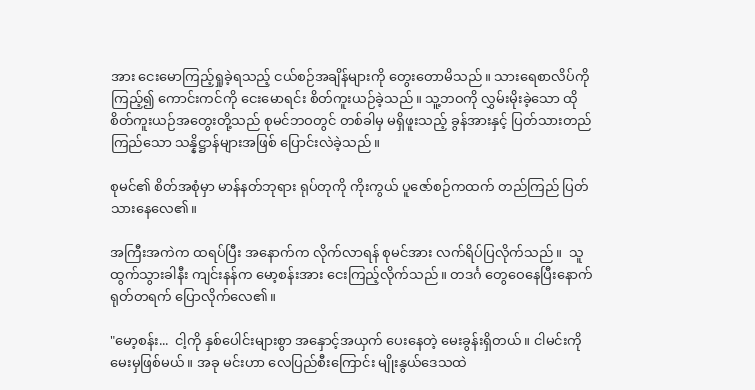အား ငေးမောကြည့်ရှုခဲ့ရသည့် ငယ်စဉ်အချိန်များကို တွေးတောမိသည်။ သားရေစာလိပ်ကို ကြည့်၍ ကောင်းကင်ကို ငေးမောရင်း စိတ်ကူးယဉ်ခဲ့သည်။ သူ့ဘဝကို လွှမ်းမိုးခဲ့သော ထိုစိတ်ကူးယဉ်အတွေးတို့သည် စုမင်ဘဝတွင် တစ်ခါမှ မရှိဖူးသည့် ခွန်အားနှင့် ပြတ်သားတည်ကြည်သော သန္နိဋ္ဌာန်များအဖြစ် ပြောင်းလဲခဲ့သည်။

စုမင်၏ စိတ်အစုံမှာ မာန်နတ်ဘုရား ရုပ်တုကို ကိုးကွယ် ပူဇော်စဉ်ကထက် တည်ကြည် ပြတ်သားနေလေ၏။

အကြီးအကဲက ထရပ်ပြီး အနောက်က လိုက်လာရန် စုမင်အား လက်ရိပ်ပြလိုက်သည်။  သူထွက်သွားခါနီး ကျင်းနန်က မော့စန်းအား ငေးကြည့်လိုက်သည်။ တဒင်္ဂ တွေဝေနေပြီးနောက် ရုတ်တရက် ပြောလိုက်လေ၏။

"မော့စန်း...  ငါ့ကို နှစ်ပေါင်းများစွာ အနှောင့်အယှက် ပေးနေတဲ့ မေးခွန်းရှိတယ်။ ငါမင်းကို မေးမှဖြစ်မယ်။ အခု မင်းဟာ လေပြည်စီးကြောင်း မျိုးနွယ်ဒေသထဲ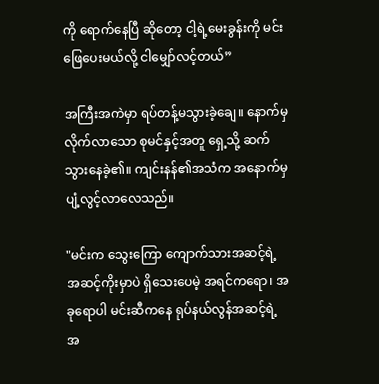ကို ရောက်နေပြီ ဆိုတော့ ငါ့ရဲ့မေးခွန်းကို မင်းဖြေပေးမယ်လို့ ငါမျှော်လင့်တယ်”

အကြီးအကဲမှာ ရပ်တန့်မသွားခဲ့ချေ။ နောက်မှလိုက်လာသော စုမင်နှင့်အတူ ရှေ့သို့ ဆက်သွားနေခဲ့၏။ ကျင်းနန်၏အသံက အနောက်မှ ပျံ့လွင့်လာလေသည်။

"မင်းက သွေးကြော ကျောက်သားအဆင့်ရဲ့ အဆင့်ကိုးမှာပဲ ရှိသေးပေမဲ့ အရင်ကရော၊ အခုရောပါ မင်းဆီကနေ ရုပ်နယ်လွန်အဆင့်ရဲ့ အ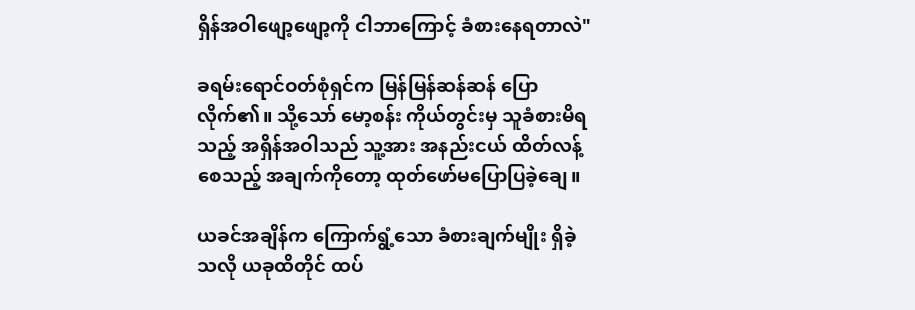ရှိန်အဝါဖျော့ဖျော့ကို ငါဘာကြောင့် ခံစားနေရတာလဲ"

ခရမ်းရောင်ဝတ်စုံရှင်က မြန်မြန်ဆန်ဆန် ပြောလိုက်၏။ သို့သော် မော့စန်း ကိုယ်တွင်းမှ သူခံစားမိရသည့် အရှိန်အဝါသည် သူ့အား အနည်းငယ် ထိတ်လန့်စေသည့် အချက်ကိုတော့ ထုတ်ဖော်မပြောပြခဲ့ချေ။

ယခင်အချိန်က ကြောက်ရွံ့သော ခံစားချက်မျိုး ရှိခဲ့သလို ယခုထိတိုင် ထပ်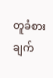တူခံစားချက်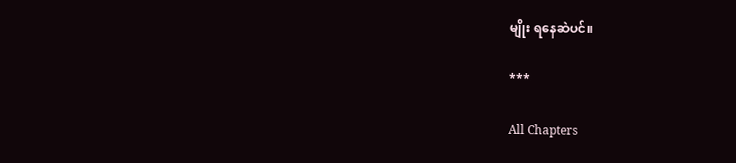မျိုး ရနေဆဲပင်။

***

All Chapters